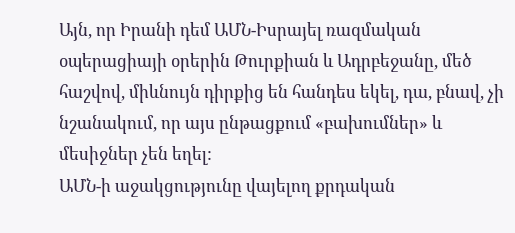Այն, որ Իրանի դեմ ԱՄՆ-Իսրայել ռազմական օպերացիայի օրերին Թուրքիան և Ադրբեջանը, մեծ հաշվով, միևնույն դիրքից են հանդես եկել, դա, բնավ, չի նշանակում, որ այս ընթացքում «բախումներ» և մեսիջներ չեն եղել:
ԱՄՆ-ի աջակցությունը վայելող քրդական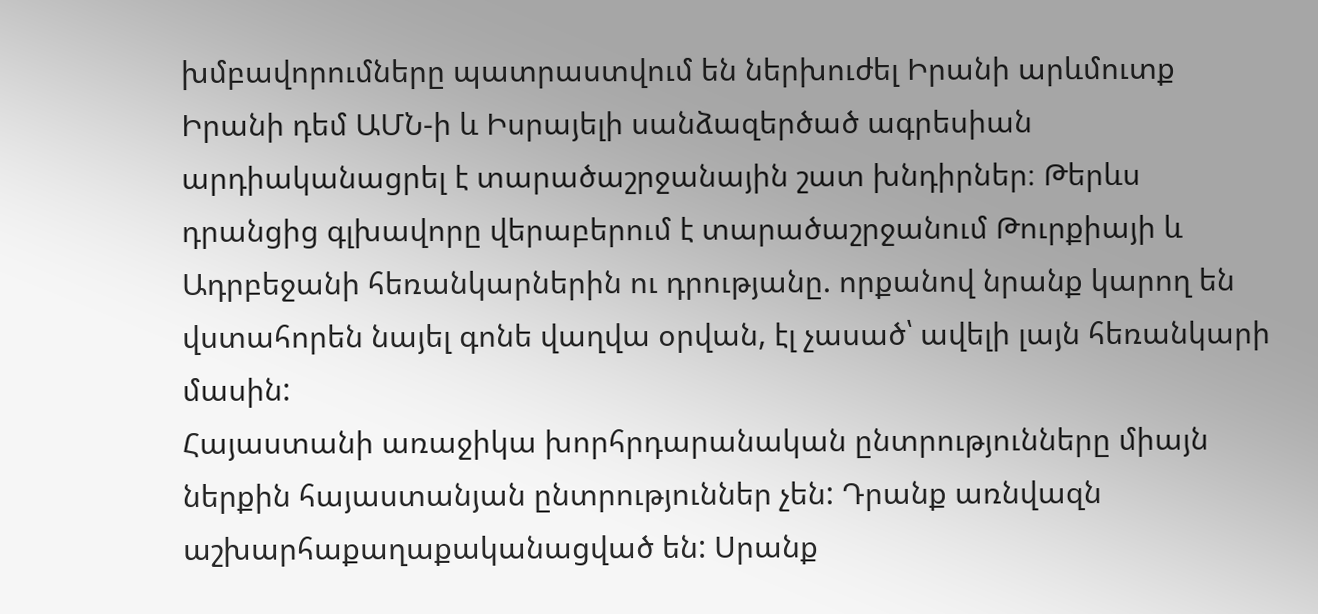խմբավորումները պատրաստվում են ներխուժել Իրանի արևմուտք
Իրանի դեմ ԱՄՆ-ի և Իսրայելի սանձազերծած ագրեսիան արդիականացրել է տարածաշրջանային շատ խնդիրներ։ Թերևս դրանցից գլխավորը վերաբերում է տարածաշրջանում Թուրքիայի և Ադրբեջանի հեռանկարներին ու դրությանը. որքանով նրանք կարող են վստահորեն նայել գոնե վաղվա օրվան, էլ չասած՝ ավելի լայն հեռանկարի մասին:
Հայաստանի առաջիկա խորհրդարանական ընտրությունները միայն ներքին հայաստանյան ընտրություններ չեն: Դրանք առնվազն աշխարհաքաղաքականացված են: Սրանք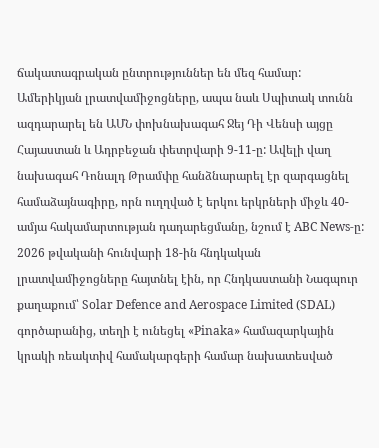ճակատագրական ընտրություններ են մեզ համար:
Ամերիկյան լրատվամիջոցները, ապա նաև Սպիտակ տունն ազդարարել են ԱՄՆ փոխնախագահ Ջեյ Դի Վենսի այցը Հայաստան և Ադրբեջան փետրվարի 9-11-ը: Ավելի վաղ նախագահ Դոնալդ Թրամփը հանձնարարել էր զարգացնել համաձայնագիրը, որն ուղղված է երկու երկրների միջև 40-ամյա հակամարտության դադարեցմանը, նշում է ABC News-ը:
2026 թվականի հունվարի 18-ին հնդկական լրատվամիջոցները հայտնել էին, որ Հնդկաստանի Նագպուր քաղաքում՝ Solar Defence and Aerospace Limited (SDAL) գործարանից, տեղի է ունեցել «Pinaka» համազարկային կրակի ռեակտիվ համակարգերի համար նախատեսված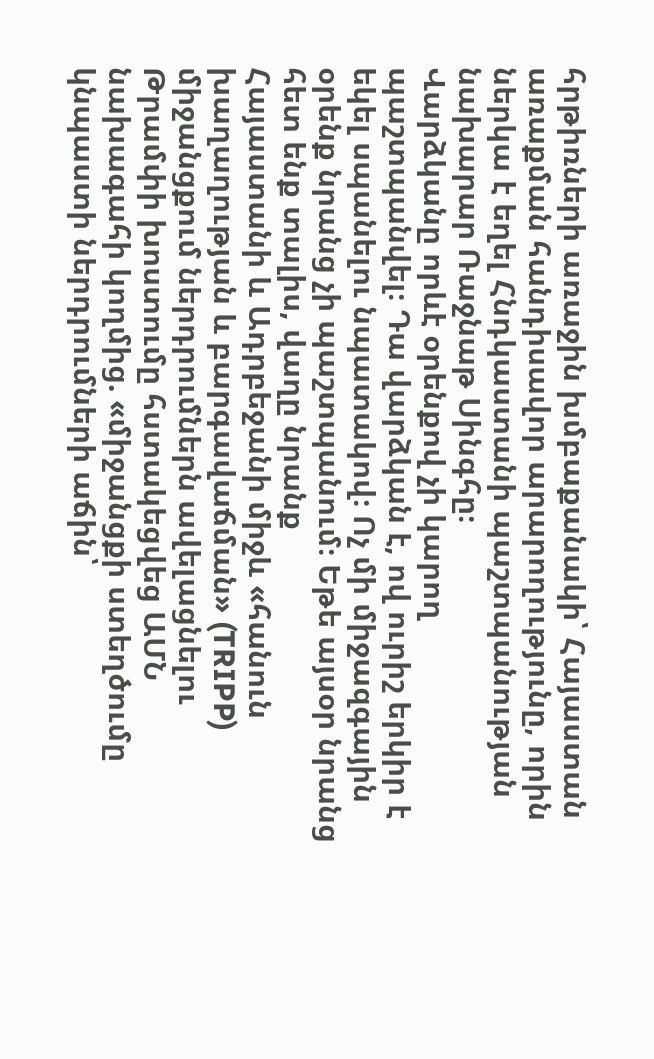հրթիռների առաջին խմբաքանակի՝ Հայաստան առաքման հանդիսավոր արարողությունը, որին ներկա է եղել Հնդկաստանի պաշտպանության նախարար Ռաջնաթ Սինգհը։
Վարձկանը որևէ օրենքով չի կարող պաշտպանվել։ Դա վարձկան է, ով ուրիշ երկիր է եկել սպանելու նպատակով։ Ոչ մի միջազգային օրենք նրանց չի պաշտպանում։ Եթե այսօր նրանց հետ ենք տալիս, վաղը նրանք
Հայաստանի և Ադրբեջանի միջև «հանուն խաղաղության և բարգավաճման» (TRIPP) միջանցքում ներդրումներն ավելացնելու Թրամփի խոստումը հստակեցվեց ԱՄՆ նախագահի կողմից. «միջանցքի ստեղծումը կնպաստի ներդրումների աճին՝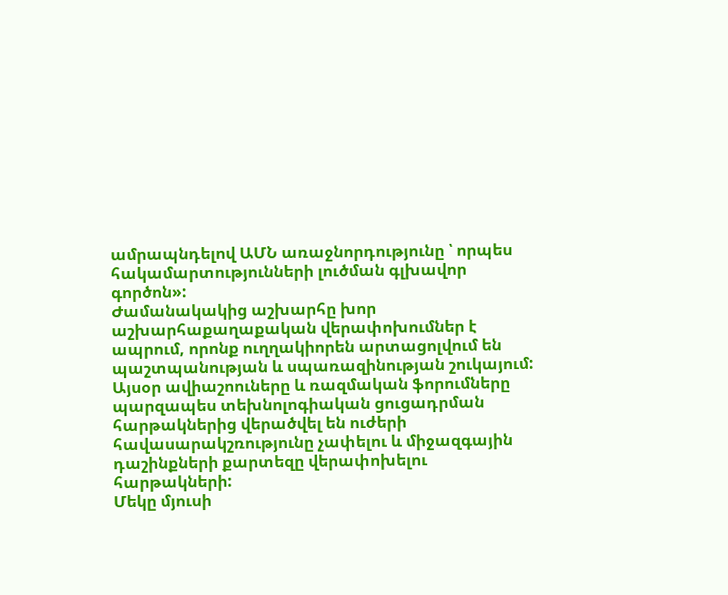ամրապնդելով ԱՄՆ առաջնորդությունը ՝ որպես հակամարտությունների լուծման գլխավոր գործոն»:
Ժամանակակից աշխարհը խոր աշխարհաքաղաքական վերափոխումներ է ապրում, որոնք ուղղակիորեն արտացոլվում են պաշտպանության և սպառազինության շուկայում: Այսօր ավիաշոուները և ռազմական ֆորումները պարզապես տեխնոլոգիական ցուցադրման հարթակներից վերածվել են ուժերի հավասարակշռությունը չափելու և միջազգային դաշինքների քարտեզը վերափոխելու հարթակների:
Մեկը մյուսի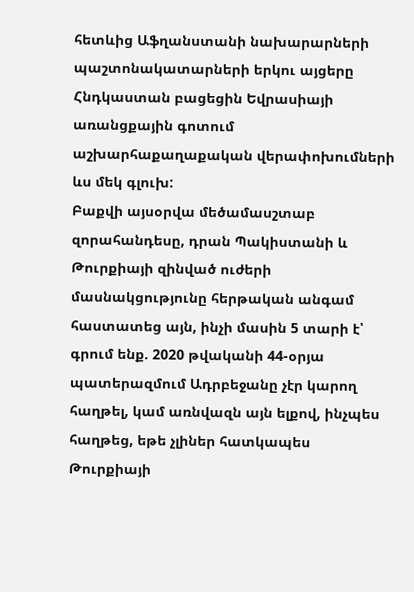հետևից Աֆղանստանի նախարարների պաշտոնակատարների երկու այցերը Հնդկաստան բացեցին Եվրասիայի առանցքային գոտում աշխարհաքաղաքական վերափոխումների ևս մեկ գլուխ:
Բաքվի այսօրվա մեծամասշտաբ զորահանդեսը, դրան Պակիստանի և Թուրքիայի զինված ուժերի մասնակցությունը հերթական անգամ հաստատեց այն, ինչի մասին 5 տարի է՝ գրում ենք. 2020 թվականի 44-օրյա պատերազմում Ադրբեջանը չէր կարող հաղթել, կամ առնվազն այն ելքով, ինչպես հաղթեց, եթե չլիներ հատկապես Թուրքիայի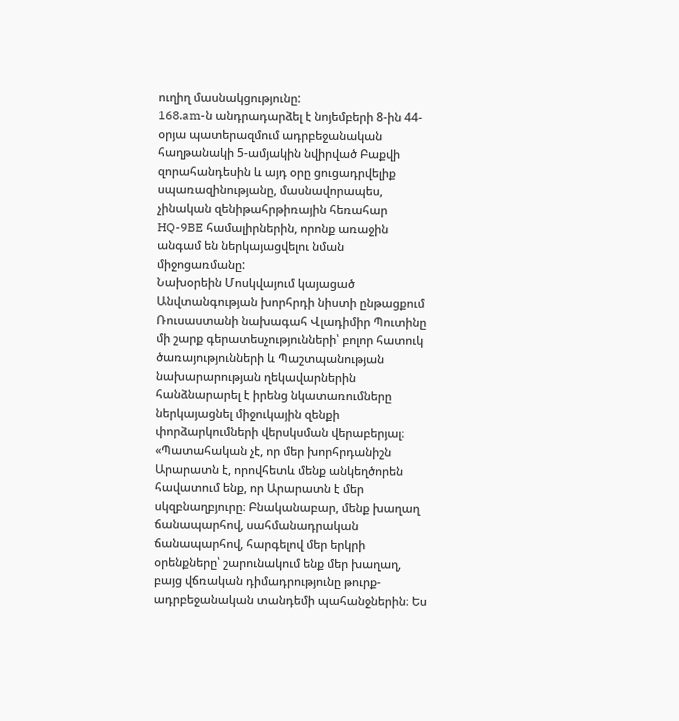ուղիղ մասնակցությունը:
168.am-ն անդրադարձել է նոյեմբերի 8-ին 44-օրյա պատերազմում ադրբեջանական հաղթանակի 5-ամյակին նվիրված Բաքվի զորահանդեսին և այդ օրը ցուցադրվելիք սպառազինությանը, մասնավորապես, չինական զենիթահրթիռային հեռահար HQ-9BE համալիրներին, որոնք առաջին անգամ են ներկայացվելու նման միջոցառմանը:
Նախօրեին Մոսկվայում կայացած Անվտանգության խորհրդի նիստի ընթացքում Ռուսաստանի նախագահ Վլադիմիր Պուտինը մի շարք գերատեսչությունների՝ բոլոր հատուկ ծառայությունների և Պաշտպանության նախարարության ղեկավարներին հանձնարարել է իրենց նկատառումները ներկայացնել միջուկային զենքի փորձարկումների վերսկսման վերաբերյալ։
«Պատահական չէ, որ մեր խորհրդանիշն Արարատն է, որովհետև մենք անկեղծորեն հավատում ենք, որ Արարատն է մեր սկզբնաղբյուրը։ Բնականաբար, մենք խաղաղ ճանապարհով, սահմանադրական ճանապարհով, հարգելով մեր երկրի օրենքները՝ շարունակում ենք մեր խաղաղ, բայց վճռական դիմադրությունը թուրք-ադրբեջանական տանդեմի պահանջներին։ Ես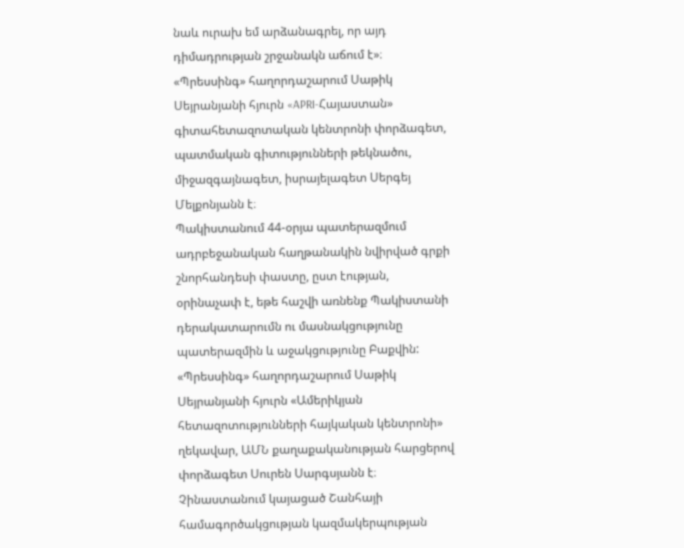նաև ուրախ եմ արձանագրել, որ այդ դիմադրության շրջանակն աճում է»։
«Պրեսսինգ» հաղորդաշարում Սաթիկ Սեյրանյանի հյուրն «APRI-Հայաստան» գիտահետազոտական կենտրոնի փորձագետ, պատմական գիտությունների թեկնածու, միջազգայնագետ, իսրայելագետ Սերգեյ Մելքոնյանն է։
Պակիստանում 44-օրյա պատերազմում ադրբեջանական հաղթանակին նվիրված գրքի շնորհանդեսի փաստը, ըստ էության, օրինաչափ է, եթե հաշվի առնենք Պակիստանի դերակատարումն ու մասնակցությունը պատերազմին և աջակցությունը Բաքվին:
«Պրեսսինգ» հաղորդաշարում Սաթիկ Սեյրանյանի հյուրն «Ամերիկյան հետազոտությունների հայկական կենտրոնի» ղեկավար, ԱՄՆ քաղաքականության հարցերով փորձագետ Սուրեն Սարգսյանն է։
Չինաստանում կայացած Շանհայի համագործակցության կազմակերպության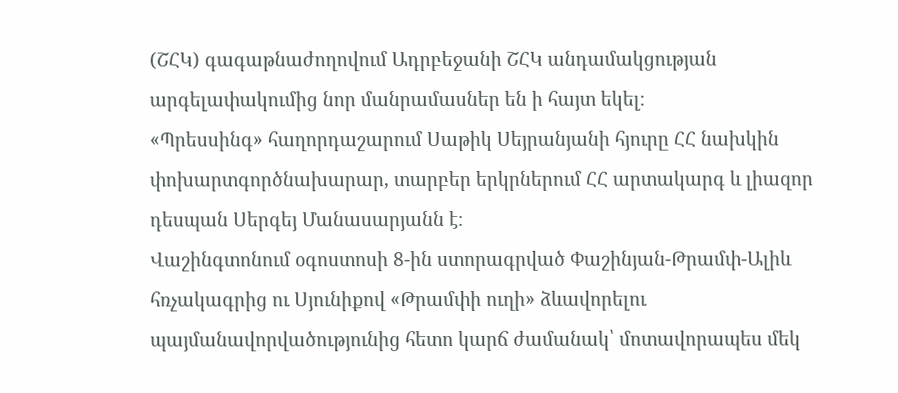(ՇՀԿ) գագաթնաժողովում Ադրբեջանի ՇՀԿ անդամակցության արգելափակումից նոր մանրամասներ են ի հայտ եկել։
«Պրեսսինգ» հաղորդաշարում Սաթիկ Սեյրանյանի հյուրը ՀՀ նախկին փոխարտգործնախարար, տարբեր երկրներում ՀՀ արտակարգ և լիազոր դեսպան Սերգեյ Մանասարյանն է։
Վաշինգտոնում օգոստոսի 8-ին ստորագրված Փաշինյան-Թրամփ-Ալիև հռչակագրից ու Սյունիքով «Թրամփի ուղի» ձևավորելու պայմանավորվածությունից հետո կարճ ժամանակ՝ մոտավորապես մեկ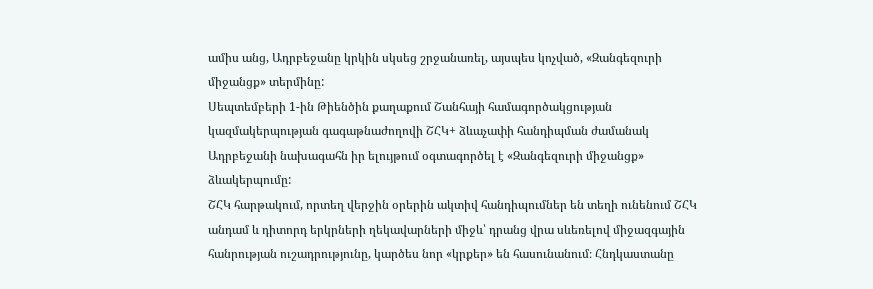ամիս անց, Ադրբեջանը կրկին սկսեց շրջանառել, այսպես կոչված, «Զանգեզուրի միջանցք» տերմինը:
Սեպտեմբերի 1-ին Թիենծին քաղաքում Շանհայի համագործակցության կազմակերպության գագաթնաժողովի ՇՀԿ+ ձևաչափի հանդիպման ժամանակ Ադրբեջանի նախագահն իր ելույթում օգտագործել է «Զանգեզուրի միջանցք» ձևակերպումը:
ՇՀԿ հարթակում, որտեղ վերջին օրերին ակտիվ հանդիպումներ են տեղի ունենում ՇՀԿ անդամ և դիտորդ երկրների ղեկավարների միջև՝ դրանց վրա սևեռելով միջազգային հանրության ուշադրությունը, կարծես նոր «կրքեր» են հասունանում։ Հնդկաստանը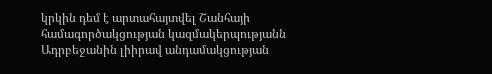կրկին դեմ է արտահայտվել Շանհայի համագործակցության կազմակերպությանն Ադրբեջանին լիիրավ անդամակցության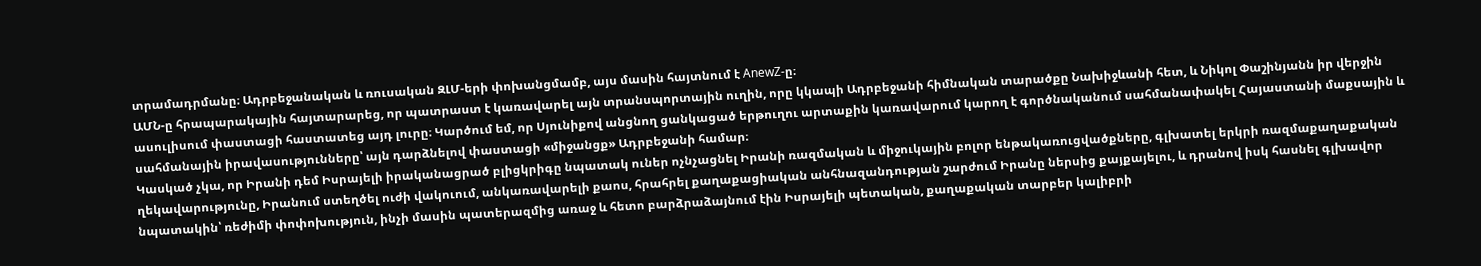տրամադրմանը։ Ադրբեջանական և ռուսական ԶԼՄ-երի փոխանցմամբ, այս մասին հայտնում է AnewZ-ը։
ԱՄՆ-ը հրապարակային հայտարարեց, որ պատրաստ է կառավարել այն տրանսպորտային ուղին, որը կկապի Ադրբեջանի հիմնական տարածքը Նախիջևանի հետ, և Նիկոլ Փաշինյանն իր վերջին ասուլիսում փաստացի հաստատեց այդ լուրը։ Կարծում եմ, որ Սյունիքով անցնող ցանկացած երթուղու արտաքին կառավարում կարող է գործնականում սահմանափակել Հայաստանի մաքսային և սահմանային իրավասությունները՝ այն դարձնելով փաստացի «միջանցք» Ադրբեջանի համար։
Կասկած չկա, որ Իրանի դեմ Իսրայելի իրականացրած բլիցկրիգը նպատակ ուներ ոչնչացնել Իրանի ռազմական և միջուկային բոլոր ենթակառուցվածքները, գլխատել երկրի ռազմաքաղաքական ղեկավարությունը, Իրանում ստեղծել ուժի վակուում, անկառավարելի քաոս, հրահրել քաղաքացիական անհնազանդության շարժում Իրանը ներսից քայքայելու, և դրանով իսկ հասնել գլխավոր նպատակին՝ ռեժիմի փոփոխություն, ինչի մասին պատերազմից առաջ և հետո բարձրաձայնում էին Իսրայելի պետական, քաղաքական տարբեր կալիբրի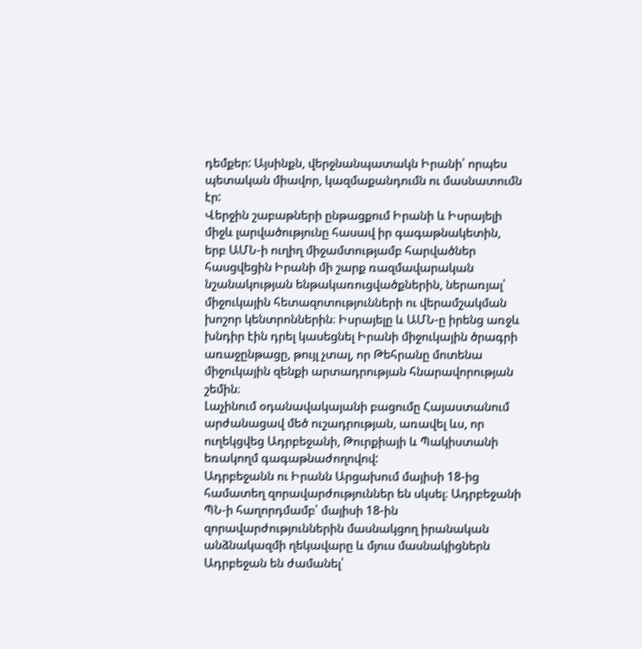դեմքեր: Այսինքն, վերջնանպատակն Իրանի՝ որպես պետական միավոր, կազմաքանդումն ու մասնատումն էր:
Վերջին շաբաթների ընթացքում Իրանի և Իսրայելի միջև լարվածությունը հասավ իր գագաթնակետին, երբ ԱՄՆ-ի ուղիղ միջամտությամբ հարվածներ հասցվեցին Իրանի մի շարք ռազմավարական նշանակության ենթակառուցվածքներին, ներառյալ՝ միջուկային հետազոտությունների ու վերամշակման խոշոր կենտրոններին։ Իսրայելը և ԱՄՆ-ը իրենց առջև խնդիր էին դրել կասեցնել Իրանի միջուկային ծրագրի առաջընթացը, թույլ չտալ, որ Թեհրանը մոտենա միջուկային զենքի արտադրության հնարավորության շեմին։
Լաչինում օդանավակայանի բացումը Հայաստանում արժանացավ մեծ ուշադրության, առավել ևս, որ ուղեկցվեց Ադրբեջանի, Թուրքիայի և Պակիստանի եռակողմ գագաթնաժողովով:
Ադրբեջանն ու Իրանն Արցախում մայիսի 18-ից համատեղ զորավարժություններ են սկսել։ Ադրբեջանի ՊՆ-ի հաղորդմամբ՝ մայիսի 18-ին զորավարժություններին մասնակցող իրանական անձնակազմի ղեկավարը և մյուս մասնակիցներն Ադրբեջան են ժամանել՝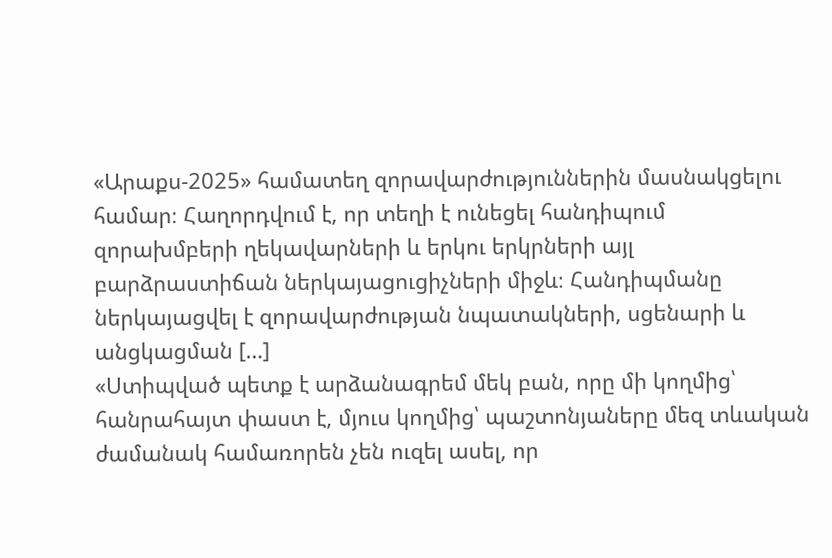«Արաքս-2025» համատեղ զորավարժություններին մասնակցելու համար։ Հաղորդվում է, որ տեղի է ունեցել հանդիպում զորախմբերի ղեկավարների և երկու երկրների այլ բարձրաստիճան ներկայացուցիչների միջև։ Հանդիպմանը ներկայացվել է զորավարժության նպատակների, սցենարի և անցկացման […]
«Ստիպված պետք է արձանագրեմ մեկ բան, որը մի կողմից՝ հանրահայտ փաստ է, մյուս կողմից՝ պաշտոնյաները մեզ տևական ժամանակ համառորեն չեն ուզել ասել, որ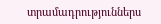տրամադրություններս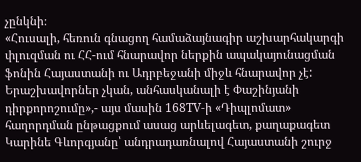չընկնի։
«Հուսալի, հեռուն գնացող համաձայնագիր աշխարհակարգի փլուզման ու ՀՀ-ում հնարավոր ներքին ապակայունացման ֆոնին Հայաստանի ու Ադրբեջանի միջև հնարավոր չէ: Երաշխավորներ չկան, անհասկանալի է Փաշինյանի դիրքորոշումը»,- այս մասին 168TV-ի «Դիպլոմատ» հաղորդման ընթացքում ասաց արևելագետ, քաղաքագետ Կարինե Գևորգյանը՝ անդրադառնալով Հայաստանի շուրջ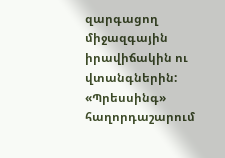զարգացող միջազգային իրավիճակին ու վտանգներին:
«Պրեսսինգ» հաղորդաշարում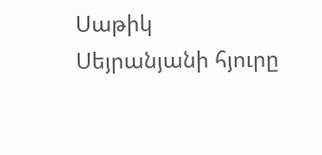Սաթիկ Սեյրանյանի հյուրը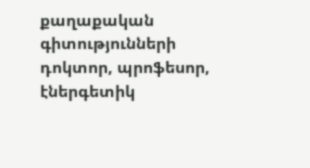քաղաքական գիտությունների դոկտոր, պրոֆեսոր, էներգետիկ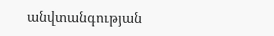անվտանգության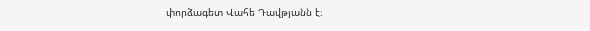փորձագետ Վահե Դավթյանն է։